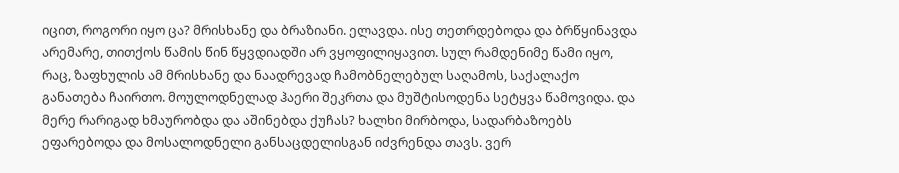იცით, როგორი იყო ცა? მრისხანე და ბრაზიანი. ელავდა. ისე თეთრდებოდა და ბრწყინავდა არემარე, თითქოს წამის წინ წყვდიადში არ ვყოფილიყავით. სულ რამდენიმე წამი იყო, რაც, ზაფხულის ამ მრისხანე და ნაადრევად ჩამობნელებულ საღამოს, საქალაქო განათება ჩაირთო. მოულოდნელად ჰაერი შეკრთა და მუშტისოდენა სეტყვა წამოვიდა. და მერე რარიგად ხმაურობდა და აშინებდა ქუჩას? ხალხი მირბოდა, სადარბაზოებს ეფარებოდა და მოსალოდნელი განსაცდელისგან იძვრენდა თავს. ვერ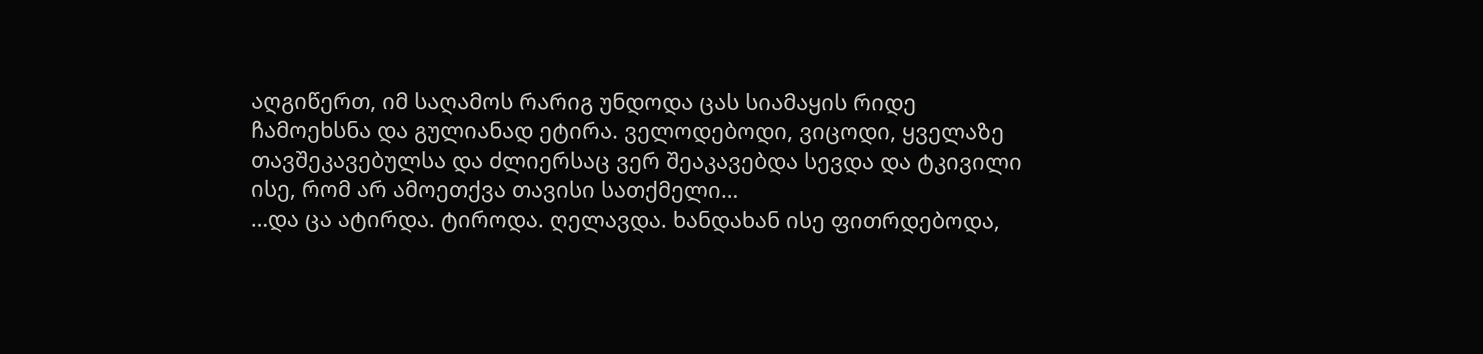აღგიწერთ, იმ საღამოს რარიგ უნდოდა ცას სიამაყის რიდე ჩამოეხსნა და გულიანად ეტირა. ველოდებოდი, ვიცოდი, ყველაზე თავშეკავებულსა და ძლიერსაც ვერ შეაკავებდა სევდა და ტკივილი ისე, რომ არ ამოეთქვა თავისი სათქმელი…
…და ცა ატირდა. ტიროდა. ღელავდა. ხანდახან ისე ფითრდებოდა,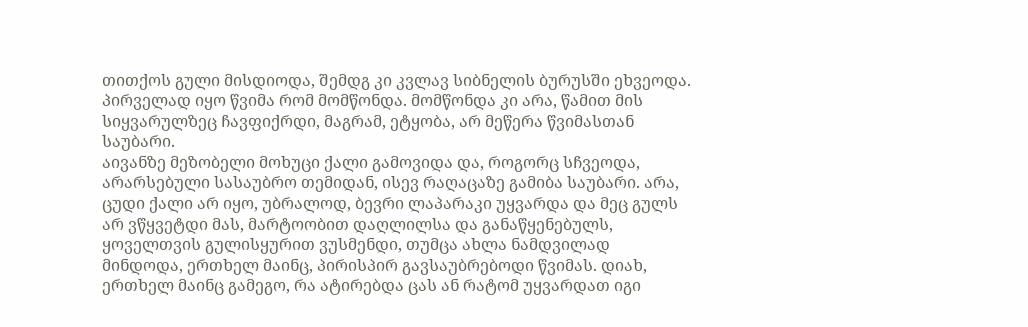თითქოს გული მისდიოდა, შემდგ კი კვლავ სიბნელის ბურუსში ეხვეოდა. პირველად იყო წვიმა რომ მომწონდა. მომწონდა კი არა, წამით მის სიყვარულზეც ჩავფიქრდი, მაგრამ, ეტყობა, არ მეწერა წვიმასთან საუბარი.
აივანზე მეზობელი მოხუცი ქალი გამოვიდა და, როგორც სჩვეოდა, არარსებული სასაუბრო თემიდან, ისევ რაღაცაზე გამიბა საუბარი. არა, ცუდი ქალი არ იყო, უბრალოდ, ბევრი ლაპარაკი უყვარდა და მეც გულს არ ვწყვეტდი მას, მარტოობით დაღლილსა და განაწყენებულს, ყოველთვის გულისყურით ვუსმენდი, თუმცა ახლა ნამდვილად მინდოდა, ერთხელ მაინც, პირისპირ გავსაუბრებოდი წვიმას. დიახ, ერთხელ მაინც გამეგო, რა ატირებდა ცას ან რატომ უყვარდათ იგი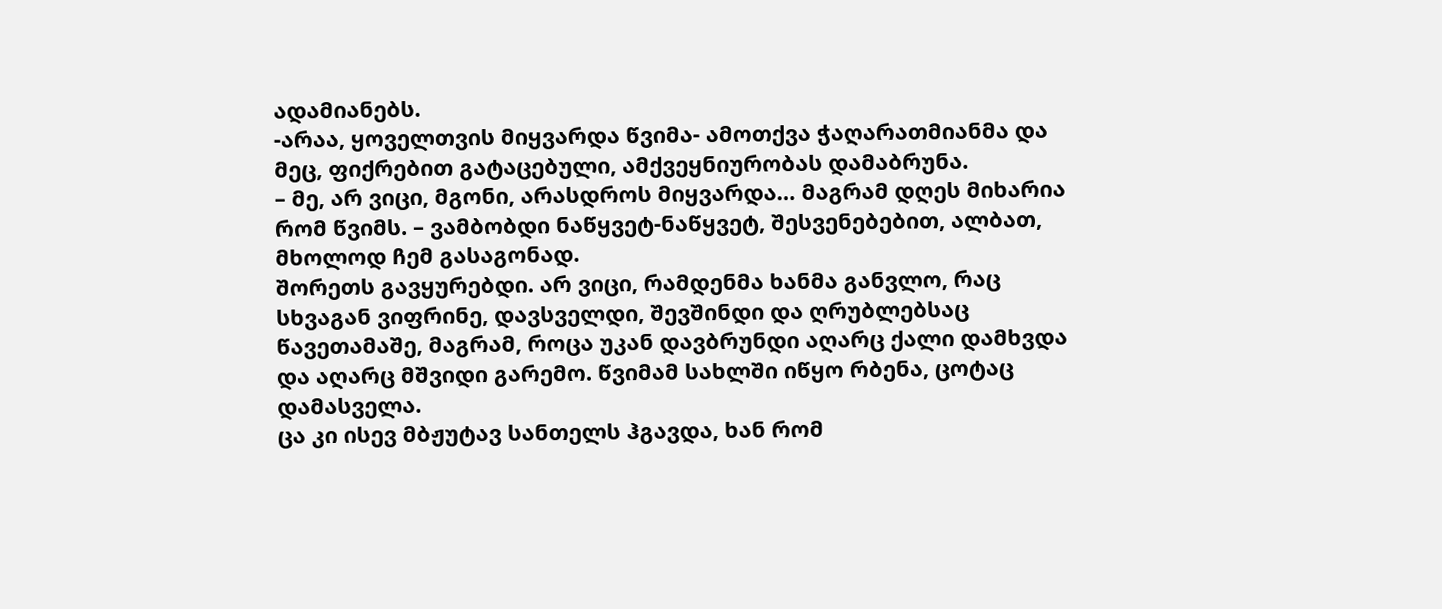ადამიანებს.
-არაა, ყოველთვის მიყვარდა წვიმა- ამოთქვა ჭაღარათმიანმა და მეც, ფიქრებით გატაცებული, ამქვეყნიურობას დამაბრუნა.
– მე, არ ვიცი, მგონი, არასდროს მიყვარდა… მაგრამ დღეს მიხარია რომ წვიმს. – ვამბობდი ნაწყვეტ-ნაწყვეტ, შესვენებებით, ალბათ, მხოლოდ ჩემ გასაგონად.
შორეთს გავყურებდი. არ ვიცი, რამდენმა ხანმა განვლო, რაც სხვაგან ვიფრინე, დავსველდი, შევშინდი და ღრუბლებსაც წავეთამაშე, მაგრამ, როცა უკან დავბრუნდი აღარც ქალი დამხვდა და აღარც მშვიდი გარემო. წვიმამ სახლში იწყო რბენა, ცოტაც დამასველა.
ცა კი ისევ მბჟუტავ სანთელს ჰგავდა, ხან რომ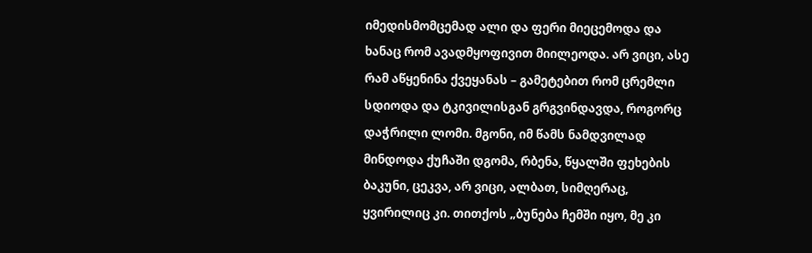იმედისმომცემად ალი და ფერი მიეცემოდა და ხანაც რომ ავადმყოფივით მიილეოდა. არ ვიცი, ასე რამ აწყენინა ქვეყანას – გამეტებით რომ ცრემლი სდიოდა და ტკივილისგან გრგვინდავდა, როგორც დაჭრილი ლომი. მგონი, იმ წამს ნამდვილად მინდოდა ქუჩაში დგომა, რბენა, წყალში ფეხების ბაკუნი, ცეკვა, არ ვიცი, ალბათ, სიმღერაც, ყვირილიც კი. თითქოს „ბუნება ჩემში იყო, მე კი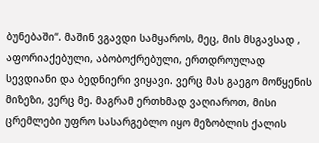ბუნებაში“. მაშინ ვგავდი სამყაროს, მეც, მის მსგავსად , აფორიაქებული, აბობოქრებული, ერთდროულად სევდიანი და ბედნიერი ვიყავი. ვერც მას გაეგო მოწყენის მიზეზი, ვერც მე. მაგრამ ერთხმად ვაღიაროთ, მისი ცრემლები უფრო სასარგებლო იყო მეზობლის ქალის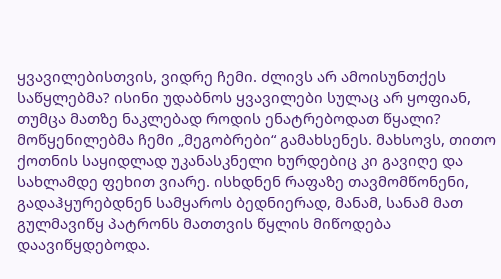ყვავილებისთვის, ვიდრე ჩემი. ძლივს არ ამოისუნთქეს საწყლებმა? ისინი უდაბნოს ყვავილები სულაც არ ყოფიან, თუმცა მათზე ნაკლებად როდის ენატრებოდათ წყალი? მოწყენილებმა ჩემი „მეგობრები“ გამახსენეს. მახსოვს, თითო ქოთნის საყიდლად უკანასკნელი ხურდებიც კი გავიღე და სახლამდე ფეხით ვიარე. ისხდნენ რაფაზე თავმომწონენი, გადაჰყურებდნენ სამყაროს ბედნიერად, მანამ, სანამ მათ გულმავიწყ პატრონს მათთვის წყლის მიწოდება დაავიწყდებოდა.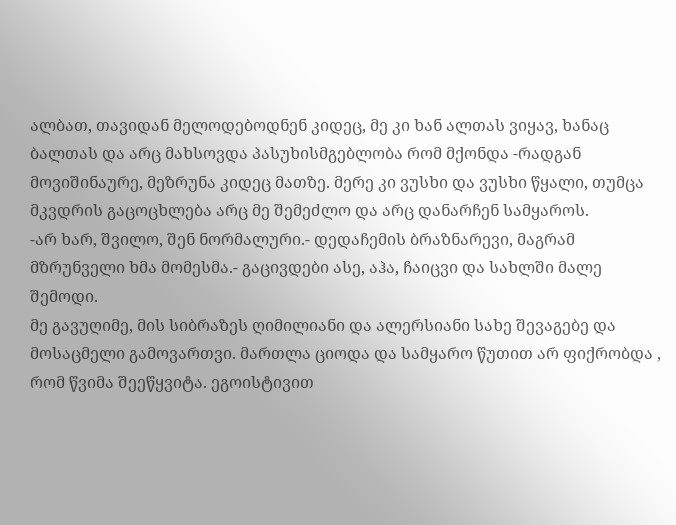ალბათ, თავიდან მელოდებოდნენ კიდეც, მე კი ხან ალთას ვიყავ, ხანაც ბალთას და არც მახსოვდა პასუხისმგებლობა რომ მქონდა -რადგან მოვიშინაურე, მეზრუნა კიდეც მათზე. მერე კი ვუსხი და ვუსხი წყალი, თუმცა მკვდრის გაცოცხლება არც მე შემეძლო და არც დანარჩენ სამყაროს.
-არ ხარ, შვილო, შენ ნორმალური.- დედაჩემის ბრაზნარევი, მაგრამ მზრუნველი ხმა მომესმა.- გაცივდები ასე, აჰა, ჩაიცვი და სახლში მალე შემოდი.
მე გავუღიმე, მის სიბრაზეს ღიმილიანი და ალერსიანი სახე შევაგებე და მოსაცმელი გამოვართვი. მართლა ციოდა და სამყარო წუთით არ ფიქრობდა , რომ წვიმა შეეწყვიტა. ეგოისტივით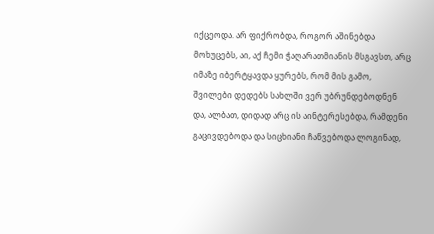იქცეოდა. არ ფიქრობდა, როგორ აშინებდა მოხუცებს, აი, აქ ჩემი ჭაღარათმიანის მსგავსთ, არც იმაზე იბერტყავდა ყურებს, რომ მის გამო, შვილები დედებს სახლში ვერ უბრუნდებოდნენ და, ალბათ, დიდად არც ის აინტერესებდა, რამდენი გაცივდებოდა და სიცხიანი ჩაწვებოდა ლოგინად,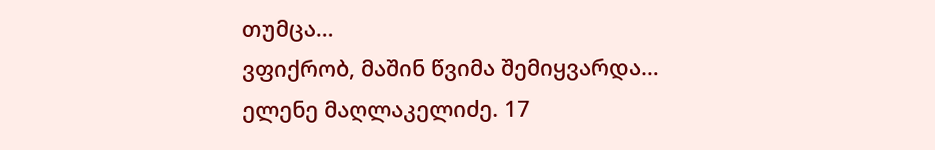თუმცა…
ვფიქრობ, მაშინ წვიმა შემიყვარდა…
ელენე მაღლაკელიძე. 17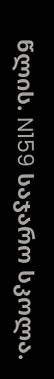წლის. N159 საჯარო სკოლა.